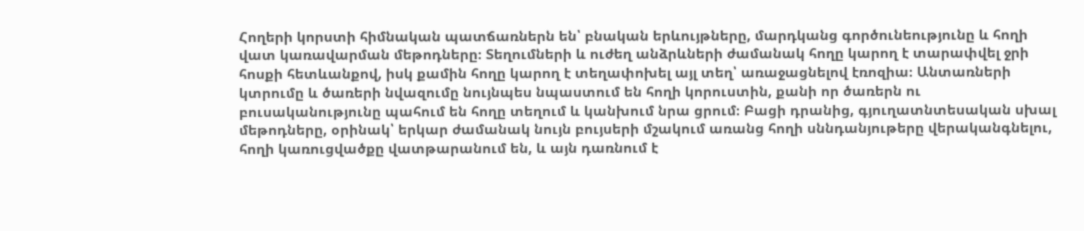Հողերի կորստի հիմնական պատճառներն են՝ բնական երևույթները, մարդկանց գործունեությունը և հողի վատ կառավարման մեթոդները։ Տեղումների և ուժեղ անձրևների ժամանակ հողը կարող է տարափվել ջրի հոսքի հետևանքով, իսկ քամին հողը կարող է տեղափոխել այլ տեղ՝ առաջացնելով էռոզիա։ Անտառների կտրումը և ծառերի նվազումը նույնպես նպաստում են հողի կորուստին, քանի որ ծառերն ու բուսականությունը պահում են հողը տեղում և կանխում նրա ցրում։ Բացի դրանից, գյուղատնտեսական սխալ մեթոդները, օրինակ՝ երկար ժամանակ նույն բույսերի մշակում առանց հողի սննդանյութերը վերականգնելու, հողի կառուցվածքը վատթարանում են, և այն դառնում է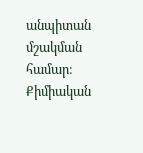անպիտան մշակման համար։ Քիմիական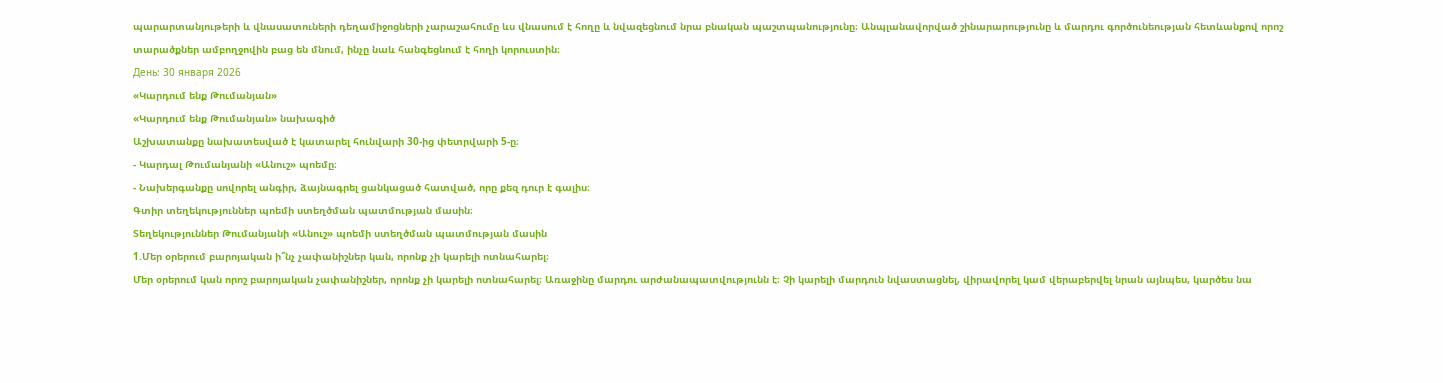պարարտանյութերի և վնասատուների դեղամիջոցների չարաշահումը ևս վնասում է հողը և նվազեցնում նրա բնական պաշտպանությունը։ Անպլանավորված շինարարությունը և մարդու գործունեության հետևանքով որոշ տարածքներ ամբողջովին բաց են մնում, ինչը նաև հանգեցնում է հողի կորուստին։
День: 30 января 2026
«Կարդում ենք Թումանյան»
«Կարդում ենք Թումանյան» նախագիծ
Աշխատանքը նախատեսված է կատարել հունվարի 30-ից փետրվարի 5-ը։
- Կարդալ Թումանյանի «Անուշ» պոեմը։
- Նախերգանքը սովորել անգիր, ձայնագրել ցանկացած հատված, որը քեզ դուր է գալիս։
Գտիր տեղեկություններ պոեմի ստեղծման պատմության մասին։
Տեղեկություններ Թումանյանի «Անուշ» պոեմի ստեղծման պատմության մասին
1.Մեր օրերում բարոյական ի՞նչ չափանիշներ կան, որոնք չի կարելի ոտնահարել։
Մեր օրերում կան որոշ բարոյական չափանիշներ, որոնք չի կարելի ոտնահարել։ Առաջինը մարդու արժանապատվությունն է։ Չի կարելի մարդուն նվաստացնել, վիրավորել կամ վերաբերվել նրան այնպես, կարծես նա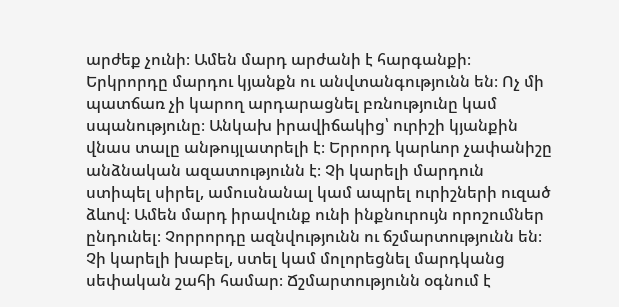արժեք չունի։ Ամեն մարդ արժանի է հարգանքի։ Երկրորդը մարդու կյանքն ու անվտանգությունն են։ Ոչ մի պատճառ չի կարող արդարացնել բռնությունը կամ սպանությունը։ Անկախ իրավիճակից՝ ուրիշի կյանքին վնաս տալը անթույլատրելի է։ Երրորդ կարևոր չափանիշը անձնական ազատությունն է։ Չի կարելի մարդուն ստիպել սիրել, ամուսնանալ կամ ապրել ուրիշների ուզած ձևով։ Ամեն մարդ իրավունք ունի ինքնուրույն որոշումներ ընդունել։ Չորրորդը ազնվությունն ու ճշմարտությունն են։ Չի կարելի խաբել, ստել կամ մոլորեցնել մարդկանց սեփական շահի համար։ Ճշմարտությունն օգնում է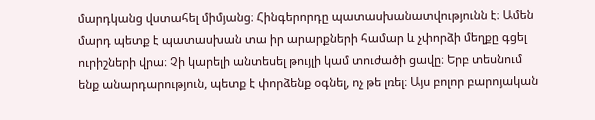մարդկանց վստահել միմյանց։ Հինգերորդը պատասխանատվությունն է։ Ամեն մարդ պետք է պատասխան տա իր արարքների համար և չփորձի մեղքը գցել ուրիշների վրա։ Չի կարելի անտեսել թույլի կամ տուժածի ցավը։ Երբ տեսնում ենք անարդարություն, պետք է փորձենք օգնել, ոչ թե լռել։ Այս բոլոր բարոյական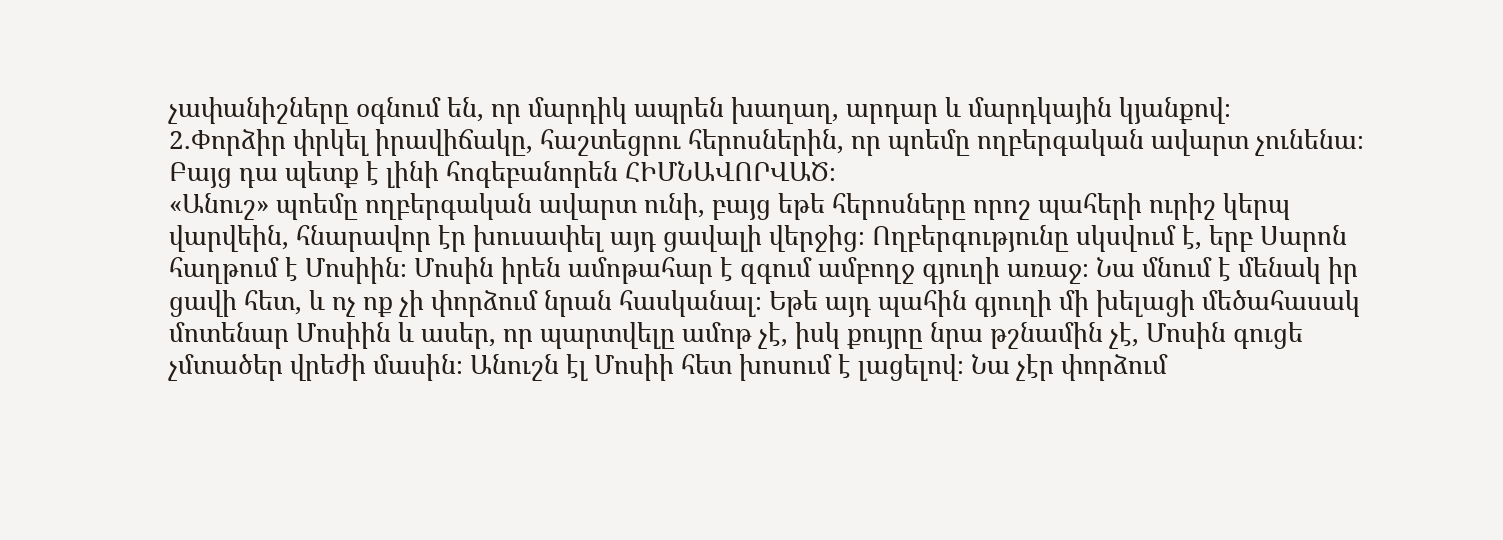չափանիշները օգնում են, որ մարդիկ ապրեն խաղաղ, արդար և մարդկային կյանքով։
2.Փորձիր փրկել իրավիճակը, հաշտեցրու հերոսներին, որ պոեմը ողբերգական ավարտ չունենա։ Բայց դա պետք է լինի հոգեբանորեն ՀԻՄՆԱՎՈՐՎԱԾ։
«Անուշ» պոեմը ողբերգական ավարտ ունի, բայց եթե հերոսները որոշ պահերի ուրիշ կերպ վարվեին, հնարավոր էր խուսափել այդ ցավալի վերջից։ Ողբերգությունը սկսվում է, երբ Սարոն հաղթում է Մոսիին։ Մոսին իրեն ամոթահար է զգում ամբողջ գյուղի առաջ։ Նա մնում է մենակ իր ցավի հետ, և ոչ ոք չի փորձում նրան հասկանալ։ Եթե այդ պահին գյուղի մի խելացի մեծահասակ մոտենար Մոսիին և ասեր, որ պարտվելը ամոթ չէ, իսկ քույրը նրա թշնամին չէ, Մոսին գուցե չմտածեր վրեժի մասին։ Անուշն էլ Մոսիի հետ խոսում է լացելով։ Նա չէր փորձում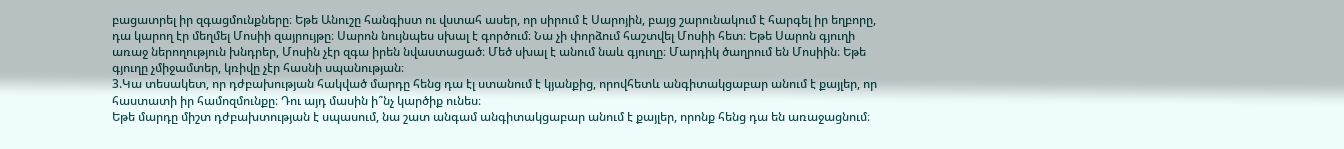բացատրել իր զգացմունքները։ Եթե Անուշը հանգիստ ու վստահ ասեր, որ սիրում է Սարոյին, բայց շարունակում է հարգել իր եղբորը, դա կարող էր մեղմել Մոսիի զայրույթը։ Սարոն նույնպես սխալ է գործում։ Նա չի փորձում հաշտվել Մոսիի հետ։ Եթե Սարոն գյուղի առաջ ներողություն խնդրեր, Մոսին չէր զգա իրեն նվաստացած։ Մեծ սխալ է անում նաև գյուղը։ Մարդիկ ծաղրում են Մոսիին։ Եթե գյուղը չմիջամտեր, կռիվը չէր հասնի սպանության։
3.Կա տեսակետ, որ դժբախության հակված մարդը հենց դա էլ ստանում է կյանքից, որովհետև անգիտակցաբար անում է քայլեր, որ հաստատի իր համոզմունքը։ Դու այդ մասին ի՞նչ կարծիք ունես։
Եթե մարդը միշտ դժբախտության է սպասում, նա շատ անգամ անգիտակցաբար անում է քայլեր, որոնք հենց դա են առաջացնում։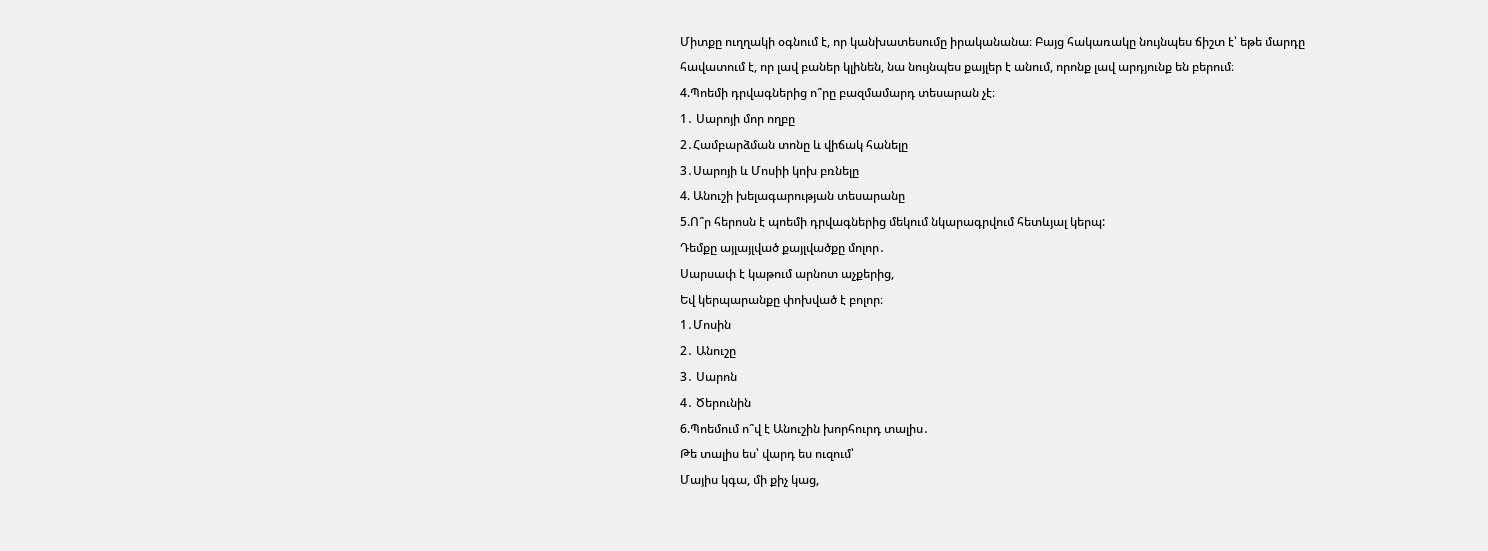Միտքը ուղղակի օգնում է, որ կանխատեսումը իրականանա։ Բայց հակառակը նույնպես ճիշտ է՝ եթե մարդը հավատում է, որ լավ բաներ կլինեն, նա նույնպես քայլեր է անում, որոնք լավ արդյունք են բերում։
4.Պոեմի դրվագներից ո՞րը բազմամարդ տեսարան չէ։
1․ Սարոյի մոր ողբը
2․Համբարձման տոնը և վիճակ հանելը
3․Սարոյի և Մոսիի կոխ բռնելը
4. Անուշի խելագարության տեսարանը
5.Ո՞ր հերոսն է պոեմի դրվագներից մեկում նկարագրվում հետևյալ կերպ:
Դեմքը այլայլված քայլվածքը մոլոր․
Սարսափ է կաթում արնոտ աչքերից,
Եվ կերպարանքը փոխված է բոլոր։
1․Մոսին
2․ Անուշը
3․ Սարոն
4․ Ծերունին
6.Պոեմում ո՞վ է Անուշին խորհուրդ տալիս․
Թե տալիս ես՝ վարդ ես ուզում՝
Մայիս կգա, մի քիչ կաց,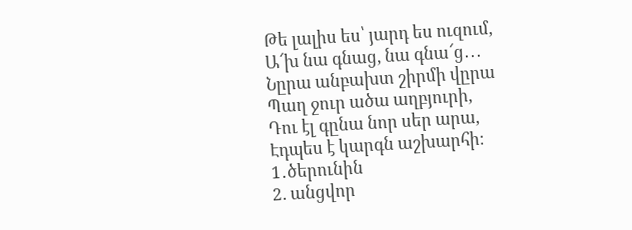Թե լալիս ես՝ յարդ ես ուզում,
Ա՜խ նա գնաց, նա գնա՜ց․․․
Նըրա անբախտ շիրմի վըրա
Պաղ ջուր ածա աղբյուրի,
Դու էլ գընա նոր սեր արա,
Էդպես է կարգն աշխարհի։
1․ծերունին
2. անցվոր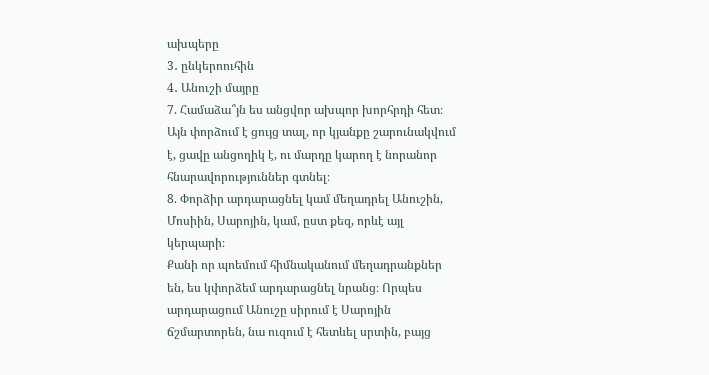ախպերը
3․ ընկերոուհին
4․ Անուշի մայրը
7. Համաձա՞յն ես անցվոր ախպոր խորհրդի հետ։
Այն փորձում է ցույց տալ, որ կյանքը շարունակվում է, ցավը անցողիկ է, ու մարդը կարող է նորանոր հնարավորություններ գտնել։
8. Փորձիր արդարացնել կամ մեղադրել Անուշին, Մոսիին, Սարոյին, կամ, ըստ քեզ, որևէ այլ կերպարի։
Քանի որ պոեմում հիմնականում մեղադրանքներ են, ես կփորձեմ արդարացնել նրանց։ Որպես արդարացում Անուշը սիրում է Սարոյին ճշմարտորեն, նա ուզում է հետևել սրտին, բայց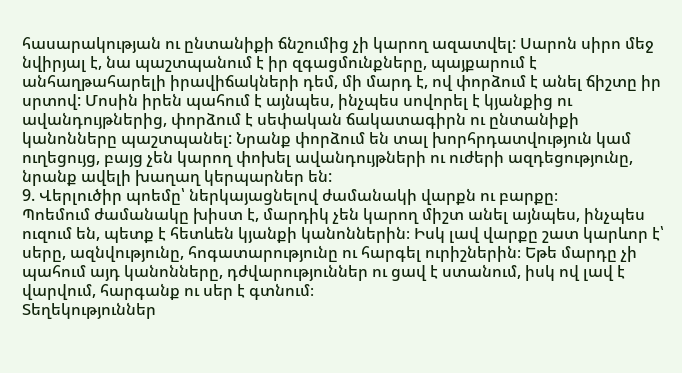հասարակության ու ընտանիքի ճնշումից չի կարող ազատվել: Սարոն սիրո մեջ նվիրյալ է, նա պաշտպանում է իր զգացմունքները, պայքարում է անհաղթահարելի իրավիճակների դեմ, մի մարդ է, ով փորձում է անել ճիշտը իր սրտով: Մոսին իրեն պահում է այնպես, ինչպես սովորել է կյանքից ու ավանդույթներից, փորձում է սեփական ճակատագիրն ու ընտանիքի կանոնները պաշտպանել: Նրանք փորձում են տալ խորհրդատվություն կամ ուղեցույց, բայց չեն կարող փոխել ավանդույթների ու ուժերի ազդեցությունը, նրանք ավելի խաղաղ կերպարներ են:
9. Վերլուծիր պոեմը՝ ներկայացնելով ժամանակի վարքն ու բարքը։
Պոեմում ժամանակը խիստ է, մարդիկ չեն կարող միշտ անել այնպես, ինչպես ուզում են, պետք է հետևեն կյանքի կանոններին։ Իսկ լավ վարքը շատ կարևոր է՝ սերը, ազնվությունը, հոգատարությունը ու հարգել ուրիշներին։ Եթե մարդը չի պահում այդ կանոնները, դժվարություններ ու ցավ է ստանում, իսկ ով լավ է վարվում, հարգանք ու սեր է գտնում։
Տեղեկություններ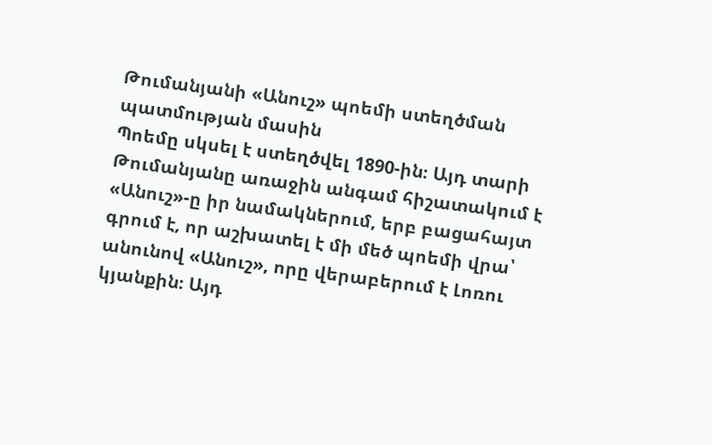Թումանյանի «Անուշ» պոեմի ստեղծման պատմության մասին
Պոեմը սկսել է ստեղծվել 1890-ին։ Այդ տարի Թումանյանը առաջին անգամ հիշատակում է «Անուշ»-ը իր նամակներում, երբ բացահայտ գրում է, որ աշխատել է մի մեծ պոեմի վրա՝ անունով «Անուշ», որը վերաբերում է Լոռու կյանքին։ Այդ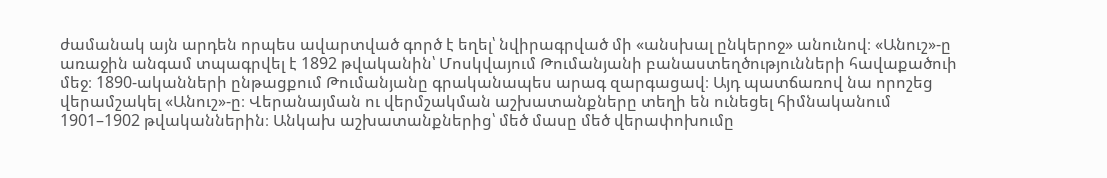ժամանակ այն արդեն որպես ավարտված գործ է եղել՝ նվիրագրված մի «անսխալ ընկերոջ» անունով։ «Անուշ»-ը առաջին անգամ տպագրվել է 1892 թվականին՝ Մոսկվայում Թումանյանի բանաստեղծությունների հավաքածուի մեջ։ 1890-ականների ընթացքում Թումանյանը գրականապես արագ զարգացավ։ Այդ պատճառով նա որոշեց վերամշակել «Անուշ»-ը։ Վերանայման ու վերմշակման աշխատանքները տեղի են ունեցել հիմնականում 1901–1902 թվականներին։ Անկախ աշխատանքներից՝ մեծ մասը մեծ վերափոխումը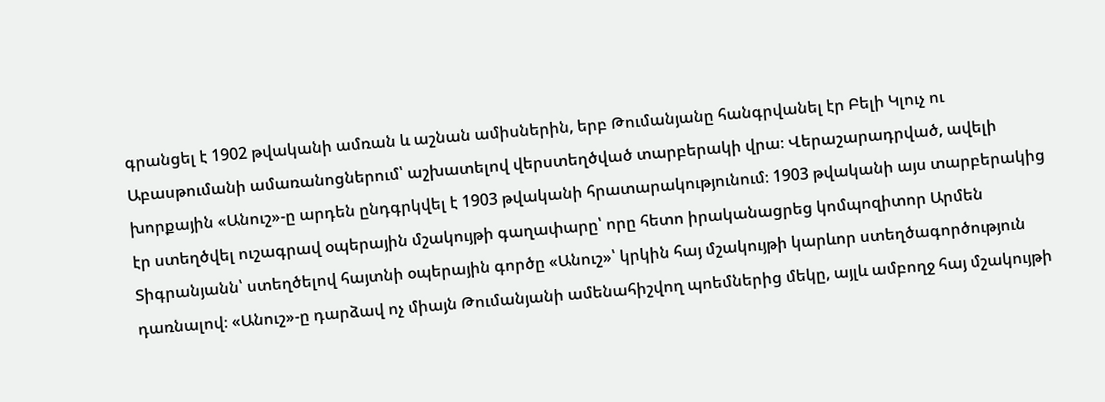գրանցել է 1902 թվականի ամռան և աշնան ամիսներին, երբ Թումանյանը հանգրվանել էր Բելի Կլուչ ու Աբասթումանի ամառանոցներում՝ աշխատելով վերստեղծված տարբերակի վրա։ Վերաշարադրված, ավելի խորքային «Անուշ»-ը արդեն ընդգրկվել է 1903 թվականի հրատարակությունում։ 1903 թվականի այս տարբերակից էր ստեղծվել ուշագրավ օպերային մշակույթի գաղափարը՝ որը հետո իրականացրեց կոմպոզիտոր Արմեն Տիգրանյանն՝ ստեղծելով հայտնի օպերային գործը «Անուշ»՝ կրկին հայ մշակույթի կարևոր ստեղծագործություն դառնալով։ «Անուշ»-ը դարձավ ոչ միայն Թումանյանի ամենահիշվող պոեմներից մեկը, այլև ամբողջ հայ մշակույթի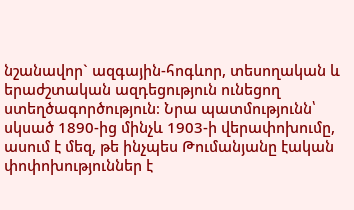նշանավոր` ազգային-հոգևոր, տեսողական և երաժշտական ազդեցություն ունեցող ստեղծագործություն։ Նրա պատմությունն՝ սկսած 1890-ից մինչև 1903-ի վերափոխումը, ասում է մեզ, թե ինչպես Թումանյանը էական փոփոխություններ է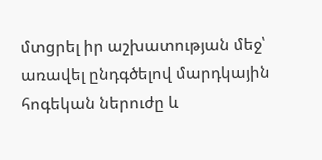մտցրել իր աշխատության մեջ՝ առավել ընդգծելով մարդկային հոգեկան ներուժը և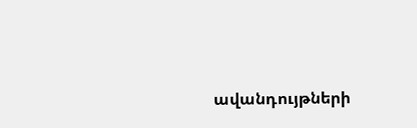ավանդույթների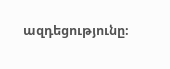ազդեցությունը։